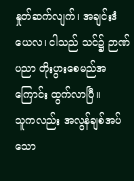နှုတ်ဆက်လျက်၊ အချင်းဒံယေလ၊ ငါသည် သင်၌ ဉာဏ်ပညာ တိုးပွားစေမည်အကြောင်း ထွက်လာပြီ။
သူကလည်း အလွန်ချစ်အပ်သော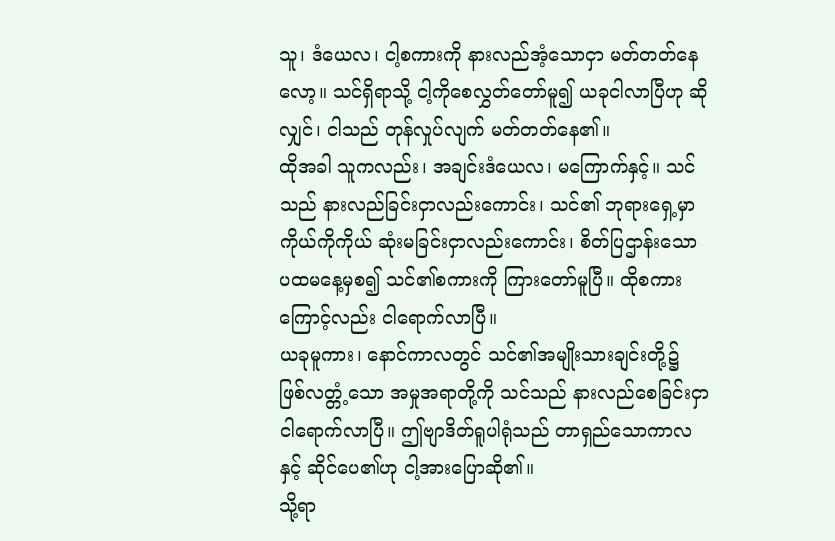သူ၊ ဒံယေလ၊ ငါ့စကားကို နားလည်အံ့သောငှာ မတ်တတ်နေလော့။ သင်ရှိရာသို့ ငါ့ကိုစေလွှတ်တော်မူ၍ ယခုငါလာပြီဟု ဆိုလျှင်၊ ငါသည် တုန်လှုပ်လျက် မတ်တတ်နေ၏။
ထိုအခါ သူကလည်း၊ အချင်းဒံယေလ၊ မကြောက်နှင့်။ သင်သည် နားလည်ခြင်းငှာလည်းကောင်း၊ သင်၏ ဘုရားရှေ့မှာ ကိုယ်ကိုကိုယ် ဆုံးမခြင်းငှာလည်းကောင်း၊ စိတ်ပြဌာန်းသော ပထမနေ့မှစ၍ သင်၏စကားကို ကြားတော်မူပြီ။ ထိုစကားကြောင့်လည်း ငါရောက်လာပြီ။
ယခုမူကား၊ နောင်ကာလတွင် သင်၏အမျိုးသားချင်းတို့၌ ဖြစ်လတ္တံ့သော အမှုအရာတို့ကို သင်သည် နားလည်စေခြင်းငှာ ငါရောက်လာပြီ။ ဤဗျာဒိတ်ရူပါရုံသည် တာရှည်သောကာလနှင့် ဆိုင်ပေ၏ဟု ငါ့အားပြောဆို၏။
သို့ရာ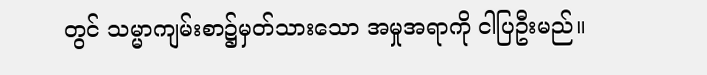တွင် သမ္မာကျမ်းစာ၌မှတ်သားသော အမှုအရာကို ငါပြဦးမည်။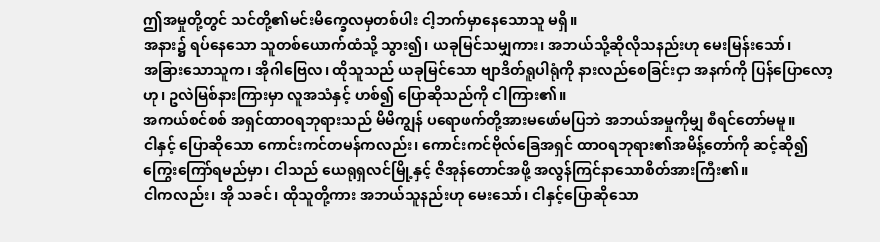ဤအမှုတို့တွင် သင်တို့၏မင်းမိက္ခေလမှတစ်ပါး ငါ့ဘက်မှာနေသောသူ မရှိ။
အနား၌ ရပ်နေသော သူတစ်ယောက်ထံသို့ သွား၍၊ ယခုမြင်သမျှကား၊ အဘယ်သို့ဆိုလိုသနည်းဟု မေးမြန်းသော်၊
အခြားသောသူက၊ အိုဂါဗြေလ၊ ထိုသူသည် ယခုမြင်သော ဗျာဒိတ်ရူပါရုံကို နားလည်စေခြင်းငှာ အနက်ကို ပြန်ပြောလော့ဟု၊ ဥလဲမြစ်နားကြားမှာ လူအသံနှင့် ဟစ်၍ ပြောဆိုသည်ကို ငါကြား၏။
အကယ်စင်စစ် အရှင်ထာဝရဘုရားသည် မိမိကျွန် ပရောဖက်တို့အားမဖော်မပြဘဲ အဘယ်အမှုကိုမျှ စီရင်တော်မမူ။
ငါနှင့် ပြောဆိုသော ကောင်းကင်တမန်ကလည်း၊ ကောင်းကင်ဗိုလ်ခြေအရှင် ထာဝရဘုရား၏အမိန့်တော်ကို ဆင့်ဆို၍ ကြွေးကြော်ရမည်မှာ၊ ငါသည် ယေရုရှလင်မြို့နှင့် ဇိအုန်တောင်အဖို့ အလွန်ကြင်နာသောစိတ်အားကြီး၏။
ငါကလည်း၊ အို သခင်၊ ထိုသူတို့ကား အဘယ်သူနည်းဟု မေးသော်၊ ငါနှင့်ပြောဆိုသော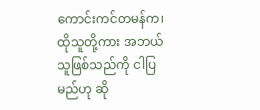ကောင်းကင်တမန်က၊ ထိုသူတို့ကား အဘယ်သူဖြစ်သည်ကို ငါပြမည်ဟု ဆို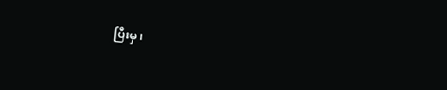ပြီးမှ၊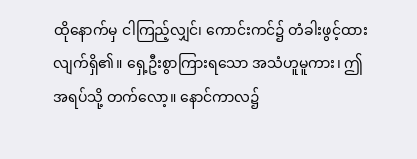ထိုနောက်မှ ငါကြည့်လျှင်၊ ကောင်းကင်၌ တံခါးဖွင့်ထားလျက်ရှိ၏။ ရှေ့ဦးစွာကြားရသော အသံဟူမူကား၊ ဤအရပ်သို့ တက်လော့။ နောင်ကာလ၌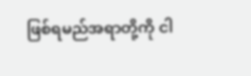ဖြစ်ရမည်အရာတို့ကို ငါ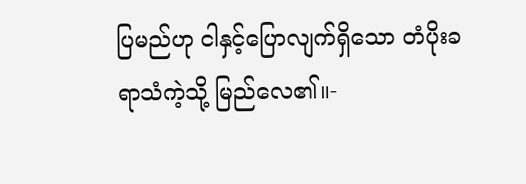ပြမည်ဟု ငါနှင့်ပြောလျက်ရှိသော တံပိုးခရာသံကဲ့သို့ မြည်လေ၏။-